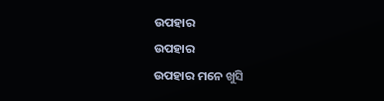ଉପହାର
ଉପହାର
ଉପହାର ମନେ ଖୁସି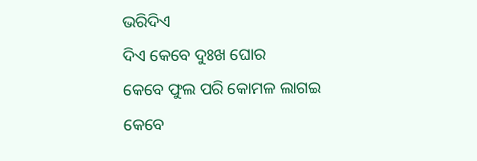ଭରିଦିଏ
ଦିଏ କେବେ ଦୁଃଖ ଘୋର
କେବେ ଫୁଲ ପରି କୋମଳ ଲାଗଇ
କେବେ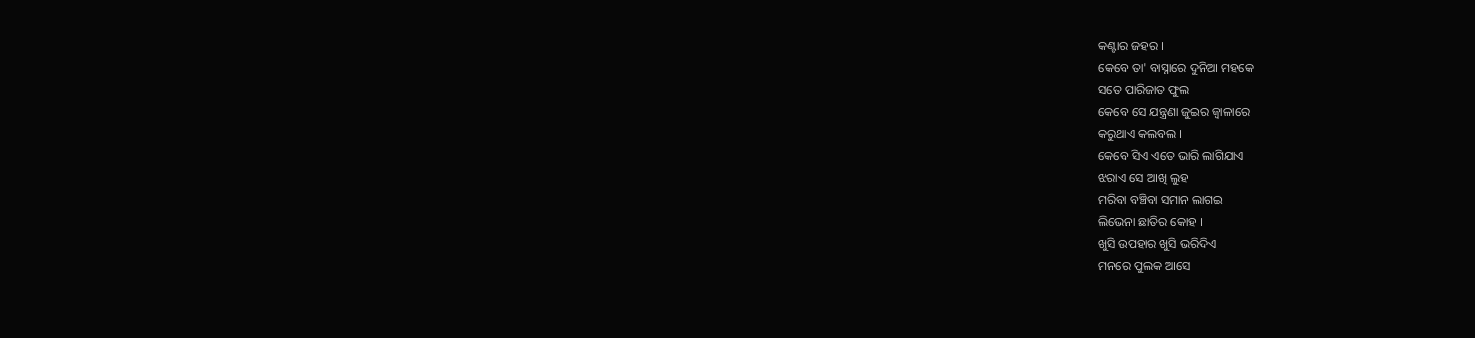କଣ୍ଟାର ଜହର ।
କେବେ ତା' ବାସ୍ନାରେ ଦୁନିଆ ମହକେ
ସତେ ପାରିଜାତ ଫୁଲ
କେବେ ସେ ଯନ୍ତ୍ରଣା ଜୁଇର ଜ୍ବାଳାରେ
କରୁଥାଏ କଲବଲ ।
କେବେ ସିଏ ଏତେ ଭାରି ଲାଗିଯାଏ
ଝରାଏ ସେ ଆଖି ଲୁହ
ମରିବା ବଞ୍ଚିବା ସମାନ ଲାଗଇ
ଲିଭେନା ଛାତିର କୋହ ।
ଖୁସି ଉପହାର ଖୁସି ଭରିଦିଏ
ମନରେ ପୁଲକ ଆସେ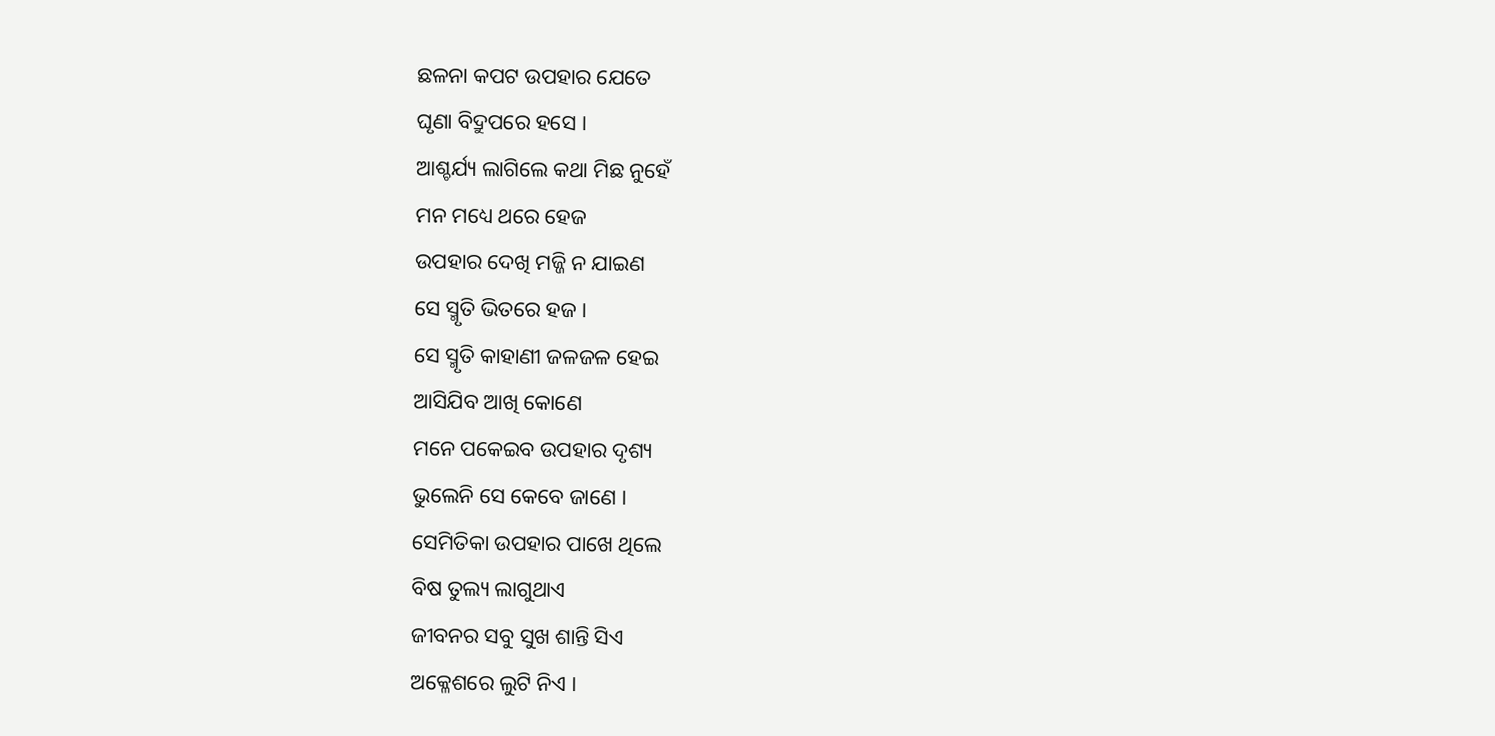ଛଳନା କପଟ ଉପହାର ଯେତେ
ଘୃଣା ବିଦ୍ରୁପରେ ହସେ ।
ଆଶ୍ଚର୍ଯ୍ୟ ଲାଗିଲେ କଥା ମିଛ ନୁହେଁ
ମନ ମଧ୍ୟେ ଥରେ ହେଜ
ଉପହାର ଦେଖି ମଜ୍ଜି ନ ଯାଇଣ
ସେ ସ୍ମୃତି ଭିତରେ ହଜ ।
ସେ ସ୍ମୃତି କାହାଣୀ ଜଳଜଳ ହେଇ
ଆସିଯିବ ଆଖି କୋଣେ
ମନେ ପକେଇବ ଉପହାର ଦୃଶ୍ୟ
ଭୁଲେନି ସେ କେବେ ଜାଣେ ।
ସେମିତିକା ଉପହାର ପାଖେ ଥିଲେ
ବିଷ ତୁଲ୍ୟ ଲାଗୁଥାଏ
ଜୀବନର ସବୁ ସୁଖ ଶାନ୍ତି ସିଏ
ଅକ୍ଳେଶରେ ଲୁଟି ନିଏ ।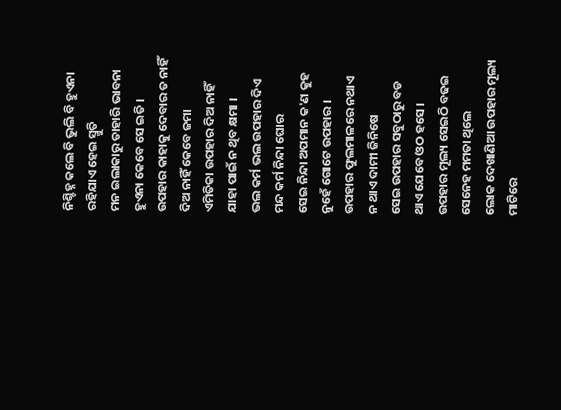ନିଶ୍ଚିହ୍ନ କଲେ ବି ଭୁଲି ବି ହୁଏନା
ରହିଯାଏ ହେଇ ସ୍ମୁତି
ମନ ଇଲାକାରୁ ତାହାରି ଭାବନା
ହୁଏନା କେବେ ସେ ଇତି ।
ଉପହାର କାହାକୁ ଦେବାର ତ ନାହିଁ
ଦିଅ ନାହିଁ କେବେ ଜମା
ଏମିତିକା ଉପହାର ଦିଅ ନାହିଁ
ଯାହା ପାଇଁ ନ ଥିବ କ୍ଷମା ।
ଭଲ କର୍ମ ଭଲ ଉପହାର ଦିଏ
ମନ୍ଦ କର୍ମ ନିନ୍ଦା ଘୋର
ସେଇ ନିନ୍ଦା ଅପମାନ କ'ଣ କୁହ
ନୁହେଁ ଗୋଟେ ଉପହାର ।
ଉପହାର ଫୁଲମାଳରେ ନଥାଏ
ନ ଥାଏ ଦାମୀ ଜିନିଷେ
ସେଇ ଉପହାର ସବୁଠାରୁ ବଡ
ଥାଏ ଯେବେ ଓଠ ହସେ ।
ଉପହାର ମୂଲ୍ୟ ସେଇଠି ବଢଇ
ସେନେହ ମମତା ଥିଲେ
ଲୋକ ଦେଖାଣିଆ ଉପହାର ମୂଲ୍ୟ
ମାଟିରେ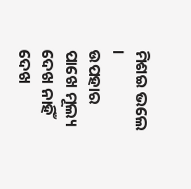ମିଶଇ ଭଲେ ।
ଉପହାର ପାଖେ ମୂଲ୍ୟ ଦେଖ ନାହିଁ
ଦେଖ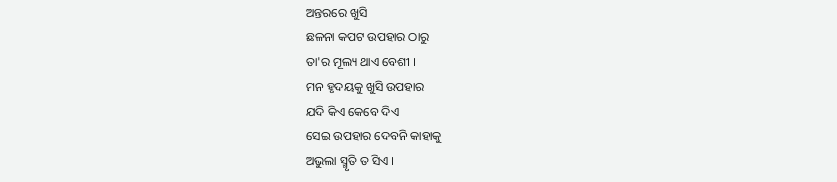ଅନ୍ତରରେ ଖୁସି
ଛଳନା କପଟ ଉପହାର ଠାରୁ
ତା'ର ମୂଲ୍ୟ ଥାଏ ବେଶୀ ।
ମନ ହୃଦୟକୁ ଖୁସି ଉପହାର
ଯଦି କିଏ କେବେ ଦିଏ
ସେଇ ଉପହାର ଦେବନି କାହାକୁ
ଅଭୁଲା ସ୍ମୃତି ତ ସିଏ ।